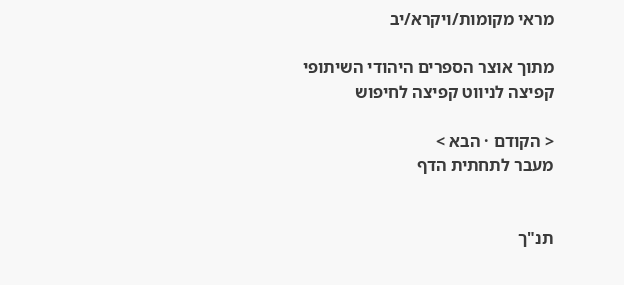מראי מקומות/ויקרא/יב

מתוך אוצר הספרים היהודי השיתופי
קפיצה לניווט קפיצה לחיפוש

< הקודם · הבא >
מעבר לתחתית הדף


תנ"ך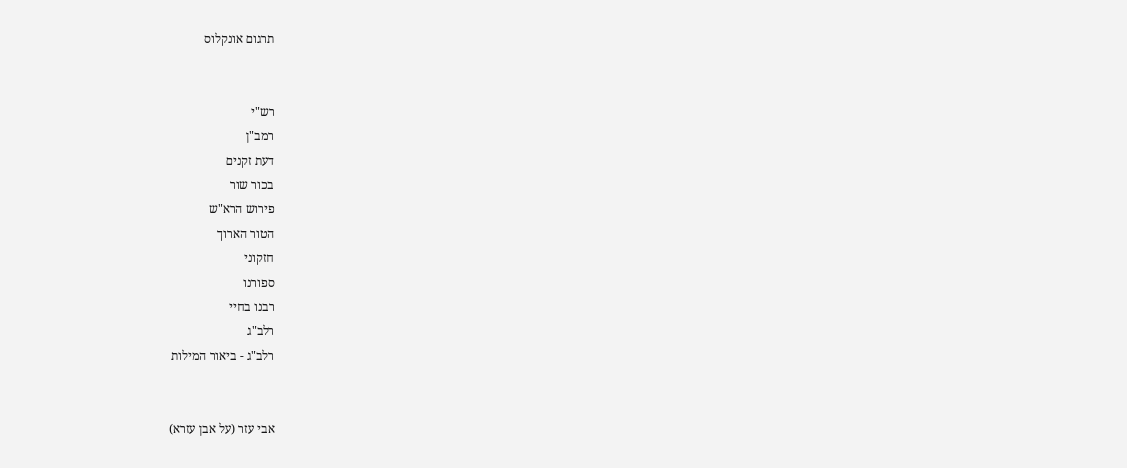תרגום אונקלוס


רש"י
רמב"ן
דעת זקנים
בכור שור
פירוש הרא"ש
הטור הארוך
חזקוני
ספורנו
רבנו בחיי
רלב"ג
רלב"ג - ביאור המילות


אבי עזר (על אבן עזרא)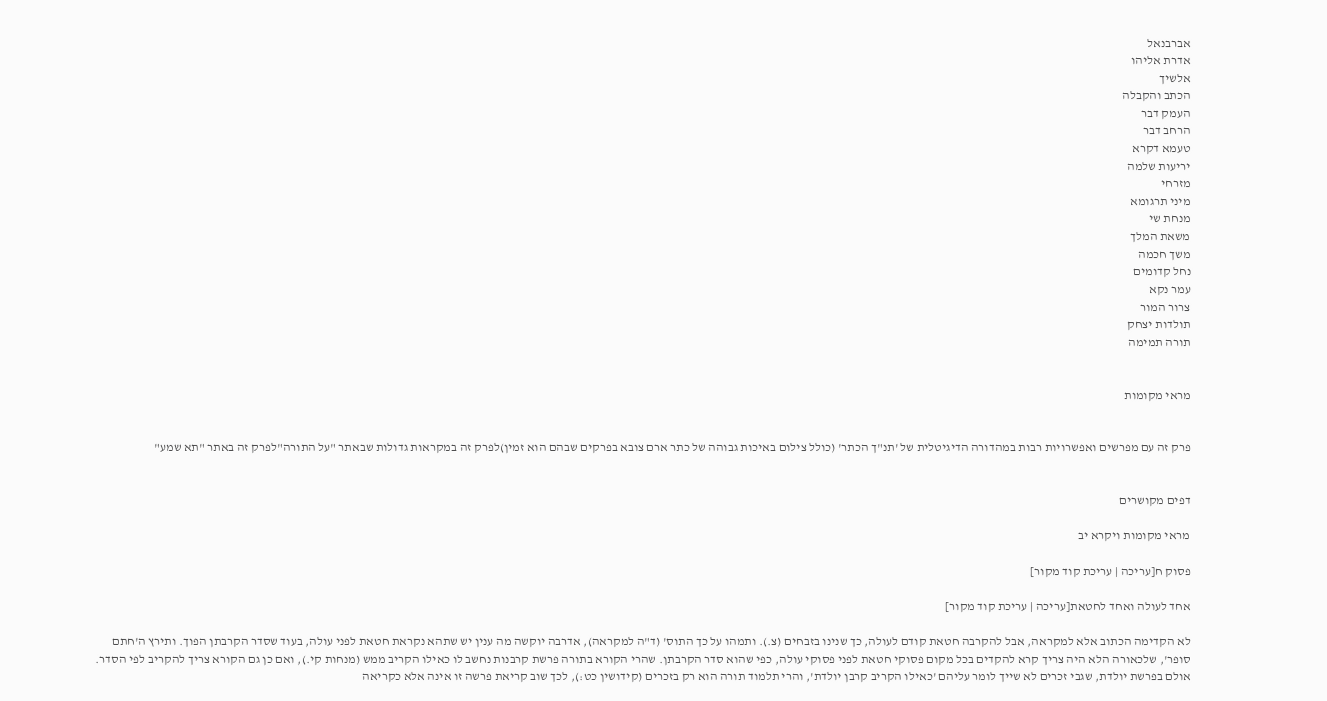אברבנאל
אדרת אליהו
אלשיך
הכתב והקבלה
העמק דבר
הרחב דבר
טעמא דקרא
יריעות שלמה
מזרחי
מיני תרגומא
מנחת שי
משאת המלך
משך חכמה
נחל קדומים
עמר נקא
צרור המור
תולדות יצחק
תורה תמימה


מראי מקומות


פרק זה עם מפרשים ואפשרויות רבות במהדורה הדיגיטלית של 'תנ"ך הכתר' (כולל צילום באיכות גבוהה של כתר ארם צובא בפרקים שבהם הוא זמין)לפרק זה במקראות גדולות שבאתר "על התורה"לפרק זה באתר "תא שמע"


דפים מקושרים

מראי מקומות ויקרא יב

פסוק ח[עריכה | עריכת קוד מקור]

אחד לעולה ואחד לחטאת[עריכה | עריכת קוד מקור]

לא הקדימה הכתוב אלא למקראה, אבל להקרבה חטאת קודם לעולה, כך שנינו בזבחים (צ.). ותמהו על כך התוס' (ד"ה למקראה), אדרבה יוקשה מה ענין יש שתהא נקראת חטאת לפני עולה, בעוד שסדר הקרבתן הפוך. ותירץ ה'חתם סופר', שלכאורה הלא היה צריך קרא להקדים בכל מקום פסוקי חטאת לפני פסוקי עולה, כפי שהוא סדר הקרבתן. שהרי הקורא בתורה פרשת קרבנות נחשב לו כאילו הקריב ממש (מנחות קי.), ואם כן גם הקורא צריך להקריב לפי הסדר. אולם בפרשת יולדת, שגבי זכרים לא שייך לומר עליהם 'כאילו הקריב קרבן יולדת', והרי תלמוד תורה הוא רק בזכרים (קידושין כט:), לכך שוב קריאת פרשה זו אינה אלא כקריאה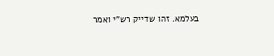בעלמא. זהו שדייק רש"י ואמר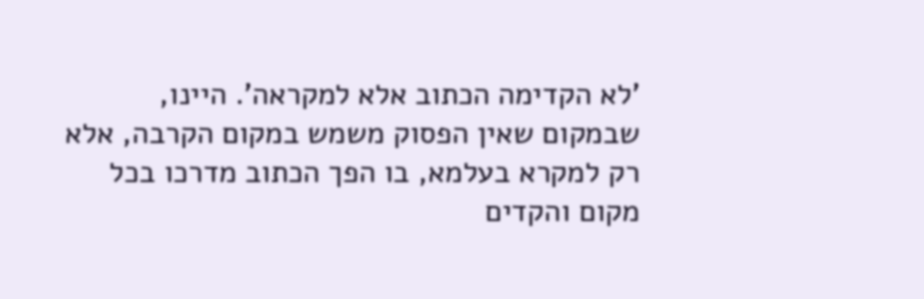'לא הקדימה הכתוב אלא למקראה'. היינו, שבמקום שאין הפסוק משמש במקום הקרבה, אלא רק למקרא בעלמא, בו הפך הכתוב מדרכו בכל מקום והקדים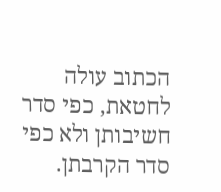הכתוב עולה לחטאת, כפי סדר חשיבותן ולא כפי סדר הקרבתן.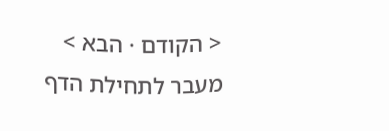< הקודם · הבא >
מעבר לתחילת הדף